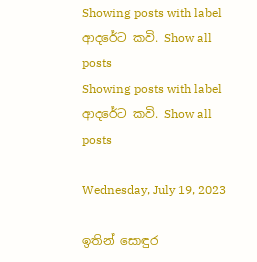Showing posts with label ආදරේට කවි. Show all posts
Showing posts with label ආදරේට කවි. Show all posts

Wednesday, July 19, 2023

ඉතින් සොඳුර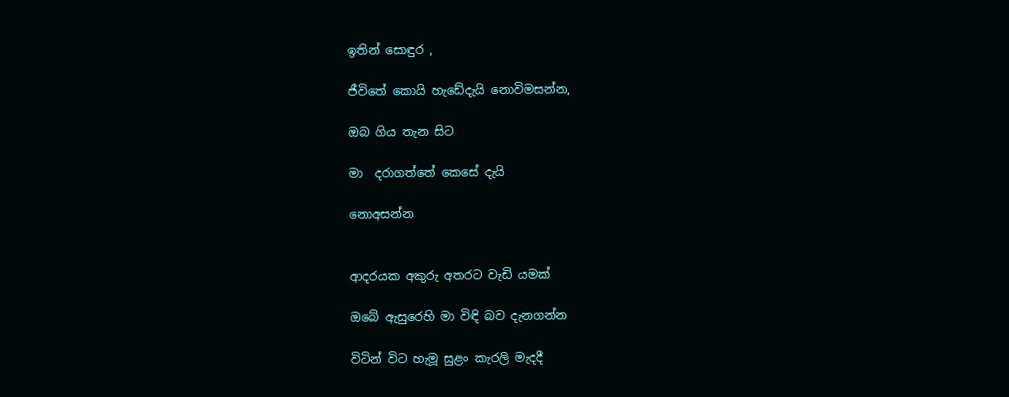ඉතින් සොඳුර ,

ජීවිතේ කොයි හැඩේදැයි නොවිමසන්න,

ඔබ ගිය තැන සිට

මා  දරාගත්තේ කෙසේ දැයි

නොඅසන්න


ආදරයක අකුරු අතරට වැඩි යමක්

ඔබේ ඇසුරෙහි මා විඳි බව දැනගන්න

විටින් විට හැමූ සුළං කැරලි මැදදී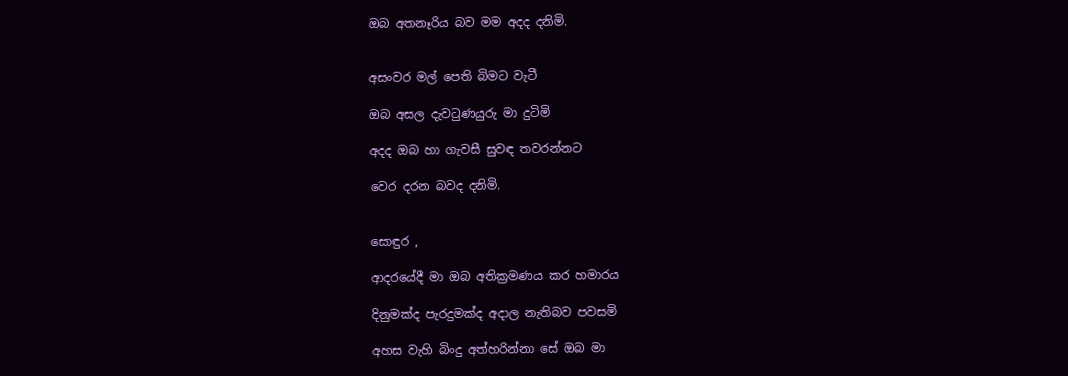ඔබ අතනෑරිය බව මම අදද දනිමි.


අසංවර මල් පෙති බිමට වැටී

ඔබ අසල දැවටුණයුරු මා දුටිමි

අදද ඔබ හා ගැවසී සුවඳ තවරන්නට

වෙර දරන බවද දනිමි.


සොඳුර ,

ආදරයේදී මා ඔබ අතික්‍රමණය කර හමාරය

දිනුමක්ද පැරදුමක්ද අදාල නැතිබව පවසමි

අහස වැහි බිංදු අත්හරින්නා සේ ඔබ මා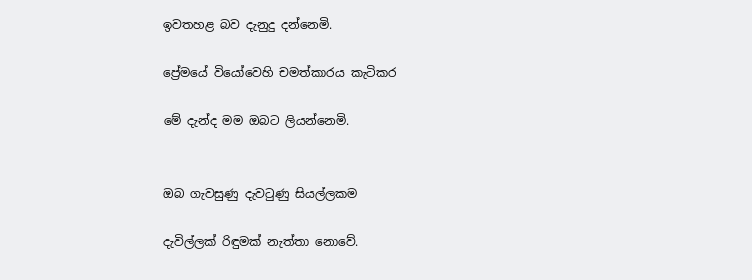ඉවතහළ බව දැනුදු දන්නෙමි.

ප්‍රේමයේ වියෝවෙහි චමත්කාරය කැටිකර

මේ දැන්ද මම ඔබට ලියන්නෙමි.


ඔබ ගැවසුණු දැවටුණු සියල්ලකම

දැවිල්ලක් රිඳුමක් නැත්තා නොවේ.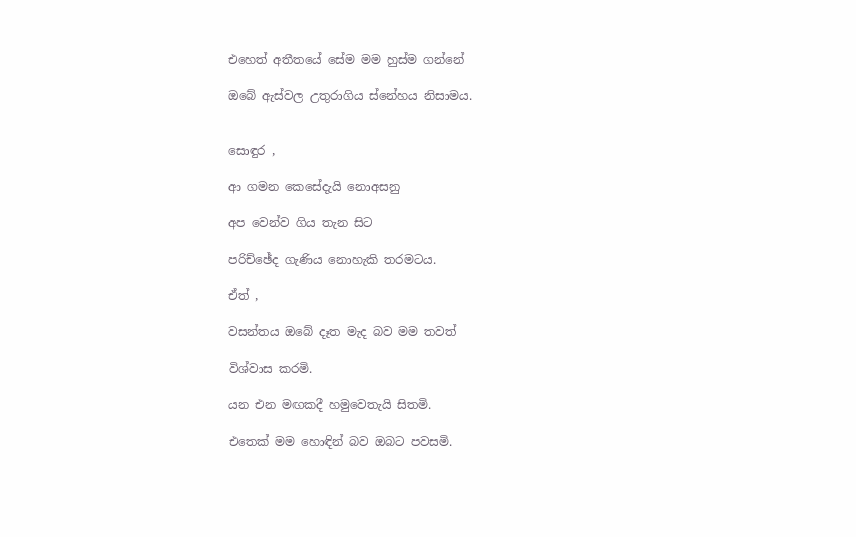එහෙත් අතීතයේ සේම මම හුස්ම ගන්නේ

ඔබේ ඇස්වල උතුරාගිය ස්නේහය නිසාමය.


සොඳුර ,

ආ ගමන කෙසේදැයි නොඅසනු

අප වෙන්ව ගිය තැන සිට

පරිච්ඡේද ගැණිය නොහැකි තරමටය.

ඒත් ,

වසන්තය ඔබේ දෑත මැද බව මම තවත්

විශ්වාස කරමි.

යන එන මඟකදී හමුවෙතැයි සිතමි.

එතෙක් මම හොඳින් බව ඔබට පවසමි.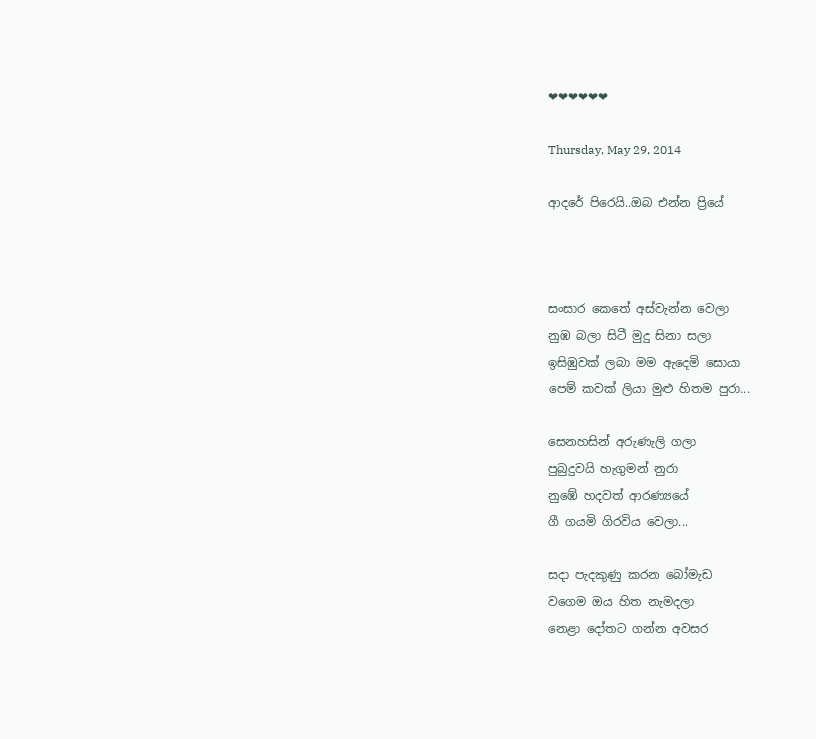❤❤❤❤❤❤

Thursday, May 29, 2014

ආදරේ පිරෙයි..ඔබ එන්න ප්‍රියේ



සංසාර කෙතේ අස්වැන්න වෙලා
නුඹ බලා සිටී මුදු සිනා සලා
ඉසිඹුවක් ලබා මම ඇදෙමි සොයා
පෙම් කවක් ලියා මුළු හිතම පුරා...

සෙනහසින් අරුණැලි ගලා
පුබුදුවයි හැගුමන් නුරා
නුඹේ හදවත් ආරණ්‍යයේ
ගී ගයමි ගිරවිය වෙලා...

සදා පැදකුණු කරන බෝමැඩ
වගෙම ඔය හිත නැමදලා
නෙළා දෝතට ගන්න අවසර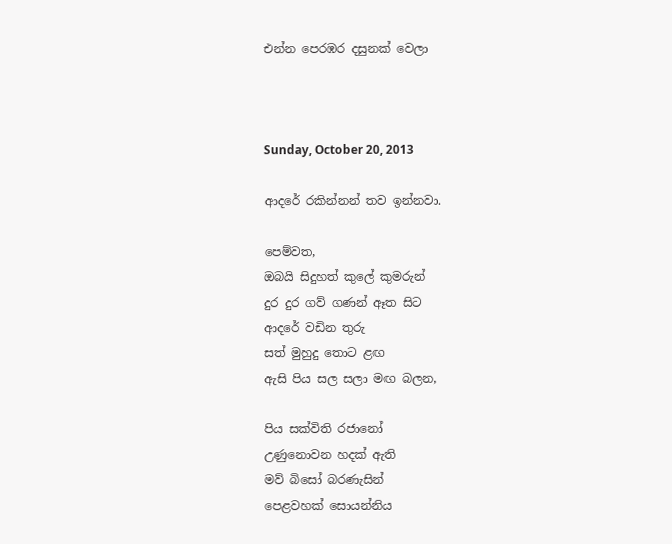එන්න පෙරඹර දසුනක් වෙලා



Sunday, October 20, 2013

ආදරේ රකින්නන් තව ඉන්නවා.

පෙම්වත,
ඔබයි සිදුහත් කුලේ කුමරුන්
දුර දුර ගව් ගණන් ඈත සිට
ආදරේ වඩින තුරු
සත් මුහුදු තොට ළඟ
ඇසි පිය සල සලා මඟ බලන,

පිය සක්විති රජානෝ
උණුනොවන හදක් ඇති
මව් බිසෝ බරණැසින්
පෙළවහක් සොයන්නිය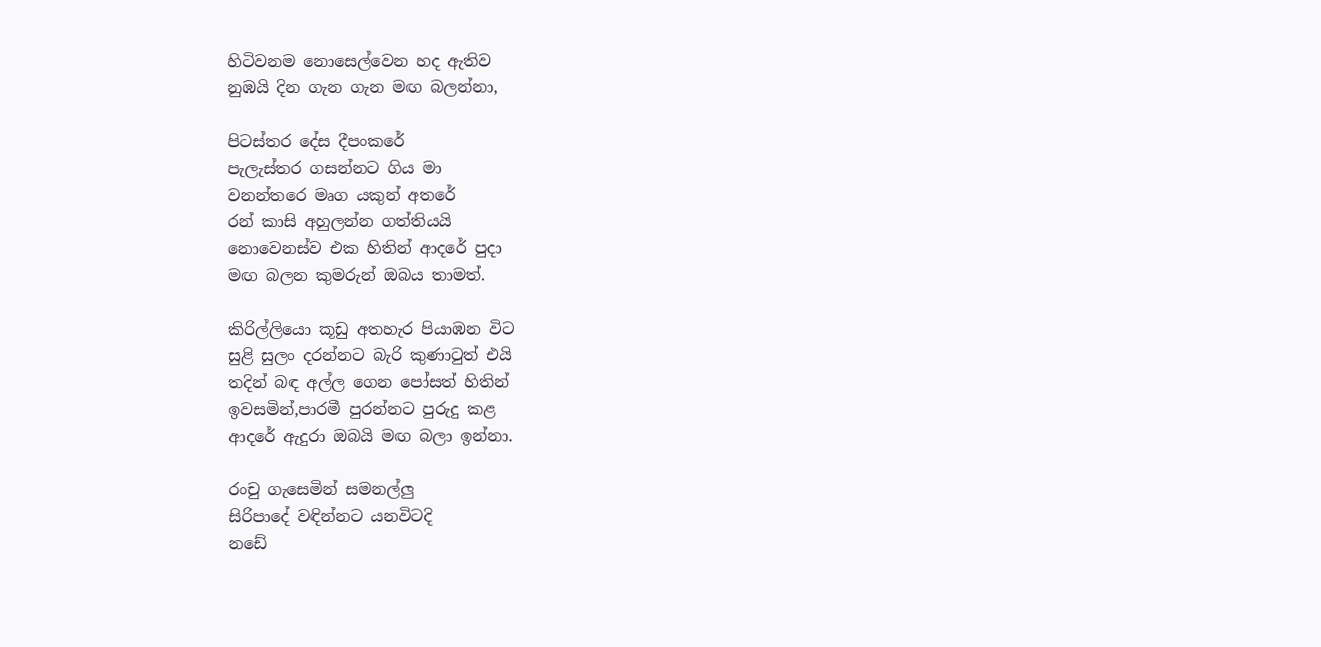හිටිවනම නොසෙල්වෙන හද ඇතිව
නුඹයි දින ගැන ගැන මඟ බලන්නා,

පිටස්තර දේස දීපංකරේ
පැලැස්තර ගසන්නට ගිය මා
වනන්තරෙ මෘග යකුන් අතරේ
රන් කාසි අහුලන්න ගත්තියයි
නොවෙනස්ව එක හිතින් ආදරේ පුදා
මඟ බලන කුමරුන් ඔබය තාමත්.

කිරිල්ලියො කූඩු අතහැර පියාඹන විට
සුළි සුලං දරන්නට බැරි කුණාටුත් එයි
තදින් බඳ අල්ල ගෙන පෝසත් හිතින්
ඉවසමින්,පාරමී පුරන්නට පුරුදු කළ
ආදරේ ඇදුරා ඔබයි මඟ බලා ඉන්නා.

රංචු ගැසෙමින් සමනල්ලු
සිරිපාදේ වඳින්නට යනවිටදි
නඩේ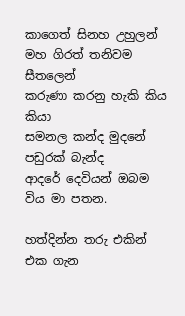කාගෙත් සිනහ උහුලන්
මහ ගිරත් තනිවම සීතලෙන්
කරුණා කරනු හැකි කිය කියා
සමනල කන්ද මුදනේ පඩුරක් බැන්ද
ආදරේ දෙවියන් ඔබම විය මා පතන.

හත්දින්න තරු එකින් එක ගැන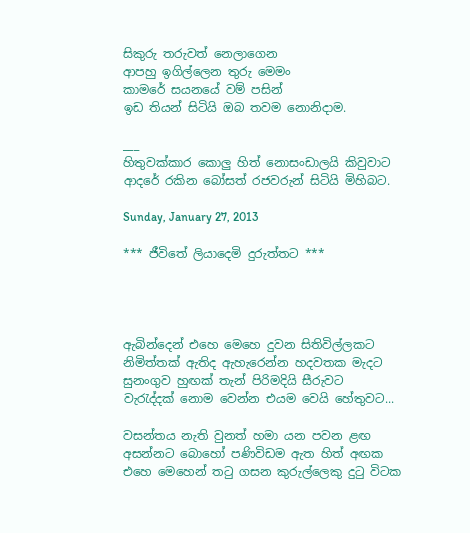සිකුරු තරුවත් නෙලාගෙන
ආපහු ඉගිල්ලෙන තුරු මෙමං
කාමරේ සයනයේ වම් පසින්
ඉඩ තියන් සිටියි ඔබ තවම නොනිදාම.

___
හිතුවක්කාර කොලු හිත් නොසංඩාලයි කිවුවාට
ආදරේ රකින බෝසත් රජවරුන් සිටියි මිහිබට.

Sunday, January 27, 2013

*** ජීවිතේ ලියාදෙමි දුරුත්තට ***




ඇබින්දෙන් එහෙ මෙහෙ දුවන සිතිවිල්ලකට
නිමිත්තක් ඇතිද ඇහැරෙන්න හදවතක මැදට
සුනංගුව හුඟක් තැන් පිරිමදියි සීරුවට
වැරැද්දක් නොම වෙන්න එයම වෙයි හේතුවට...

වසන්තය නැති වුනත් හමා යන පවන ළඟ
අසන්නට බොහෝ පණිවිඩම ඇත හිත් අඟක
එහෙ මෙහෙන් තටු ගසන කුරුල්ලෙකු දුටු විටක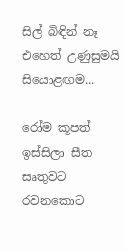සිල් බිඳින් නෑ එහෙත් උණුසුමයි සියොළඟම...

රෝම කූපත් ඉස්සිලා සීත සෘතුවට රවනකොට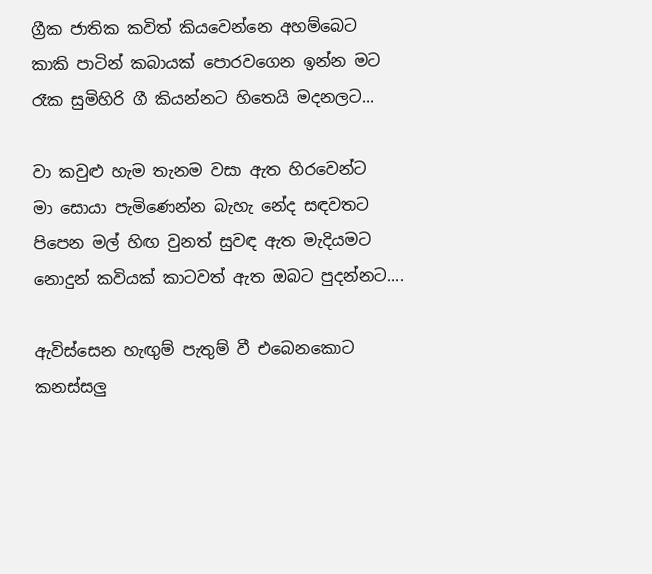ග්‍රීක ජාතික කවිත් කියවෙන්නෙ අහම්බෙට
කාකි පාටින් කබායක් පොරවගෙන ඉන්න මට
රෑක සුමිහිරි ගී කියන්නට හිතෙයි මදනලට...

වා කවුළු හැම තැනම වසා ඇත හිරවෙන්ට
මා සොයා පැමිණෙන්න බැහැ නේද සඳවතට
පිපෙන මල් හිඟ වුනත් සුවඳ ඇත මැදියමට
නොදුන් කවියක් කාටවත් ඇත ඔබට පුදන්නට....

ඇවිස්සෙන හැඟුම් පැතුම් වී එබෙනකොට
කනස්සලු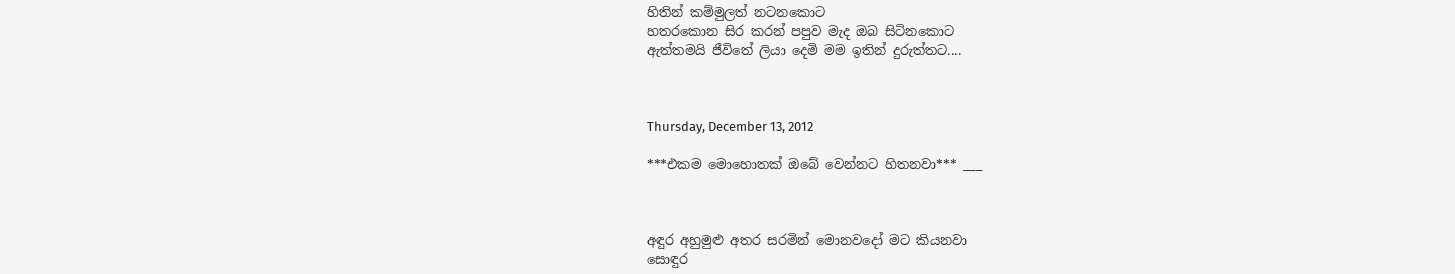හිතින් කම්මුලත් නටනකොට
හතරකොන සිර කරන් පපුව මැද ඔබ සිටිනකොට
ඇත්තමයි ජීවිතේ ලියා දෙමි මම ඉතින් දුරුත්තට....



Thursday, December 13, 2012

***එකම මොහොතක් ඔබේ වෙන්නට හිතනවා*** ___



අඳුර අහුමුළු අතර සරමින් මොනවදෝ මට කියනවා
සොඳුර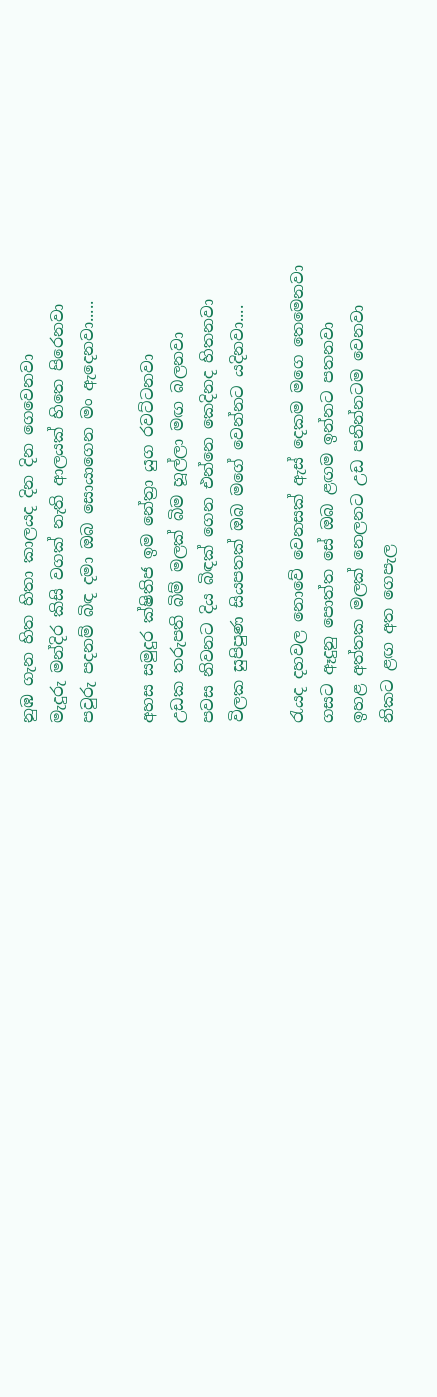නුඹ ගැන හිත හිතා කාලයද දින දින ගෙවෙනවා
මැදුරු මන්දිර කිසි වගක් නැති ආලයක් හිතෙ පිරෙනවා
පවුරු පදනම් බිඳ දමා ඔබ සොයාගෙන මං ඇදෙනවා.....

අහස සමුදුර ක්ෂිතිජ ඉම නේත්‍රා යුග රවට්ටනවා
උඩක තරුපති බිම් මලක් බිම හූල්ලා මඟ බලනවා
පවස නිවනට දිය බිඳක් ගෙන එන්නෙ කෙදිනද හිතනවා
විලක සුපිපුණ සියපතක් ඔබ මගේ වෙන්නට යදිනවා....

රැයද දහවල නොවේ වෙනසක් ඇස් දෙකම මගෙ තෙමෙනවා
ගසට ඈදුනු පොත්ත සේ ඔබ ළඟම ඉන්නට පතනවා
ඉහළ අත්තක මලක් නෙලනට උඩ පනින්නටම වෙනවා
නිකට ළඟ අත ගෙපැල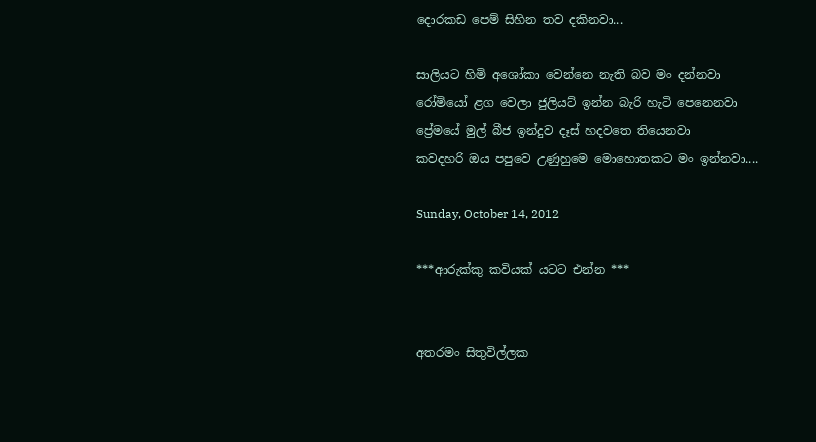දොරකඩ පෙම් සිහින තව දකිනවා...

සාලියට හිමි අශෝකා වෙන්නෙ නැති බව මං දන්නවා
රෝමියෝ ළග වෙලා ජුලියට් ඉන්න බැරි හැටි පෙනෙනවා
ප්‍රේමයේ මුල් බීජ ඉන්දුව දෑස් හදවතෙ තියෙනවා
කවදහරි ඔය පපුවෙ උණුහුමෙ මොහොතකට මං ඉන්නවා....

Sunday, October 14, 2012

***ආරුක්කු කවියක් යටට එන්න ***


අතරමං සිතුවිල්ලක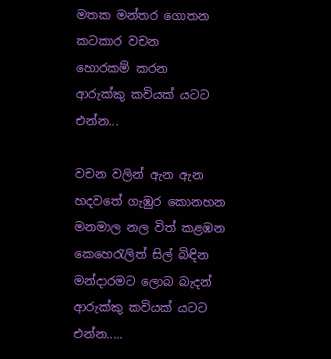මතක මන්තර ගොතන
කටකාර වචන
හොරකම් කරන
ආරුක්කු කවියක් යටට
එන්න...

වචන වලින් ඇන ඇන
හදවතේ ගැඹුර කොනහන
මනමාල නල විත් කළඹන
කෙහෙරැලිත් සිල් බිඳින
මන්දාරමට ලොබ බැදන්
ආරුක්කු කවියක් යටට
එන්න.....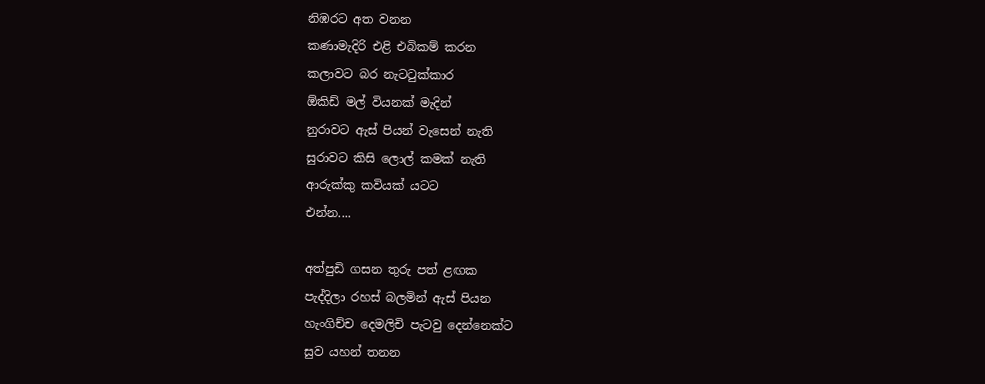නිඹරට අත වනන
කණාමැදිරි එළි එබිකම් කරන
කලාවට බර නැටටුක්කාර
ඕකිඩ් මල් වියනක් මැදින්
නුරාවට ඇස් පියන් වැසෙන් නැති
සුරාවට කිසි ලොල් කමක් නැති
ආරුක්කු කවියක් යටට
එන්න....

අත්පුඩි ගසන තුරු පත් ළඟක
පැද්දිලා රහස් බලමින් ඇස් පියන
හැංගිච්ච දෙමලිචි පැටවු දෙන්නෙක්ට
සුව යහන් තනන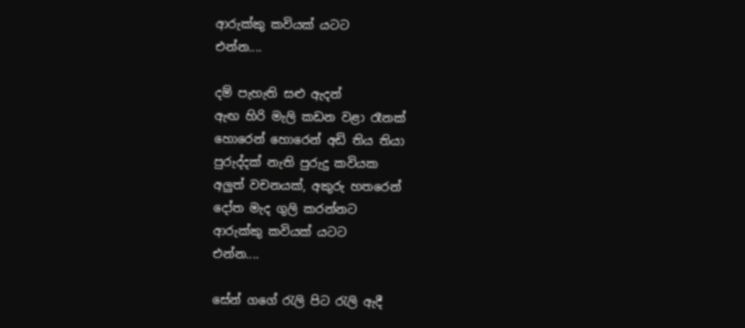ආරුක්කු කවියක් යටට
එන්න....

දම් පැහැති සළු ඇදන්
ඇඟ හිරි මැලි කඩන වළා රෑනක්
හොරෙන් හොරෙන් අඩි තිය තියා
පුරුද්දක් නැති පුරුදු කවියක
අලුත් වචනයක්, අකුරු හතරෙන්
දෝත මැද ගුලි කරන්නට
ආරුක්කු කවියක් යටට
එන්න....

සේන් ගගේ රැලි පිට රැලි ඇදී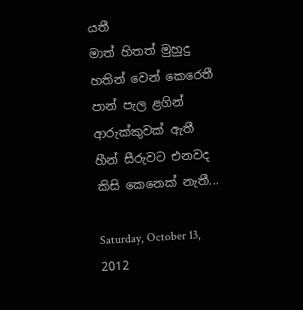යතී
මාත් හිතත් මුහුදු හතින් වෙන් කෙරෙතී
පාන් පැල ළගින් ආරුක්කුවක් ඇතී
හීන් සීරුවට එනවද කිසි කෙනෙක් නැතී...

Saturday, October 13, 2012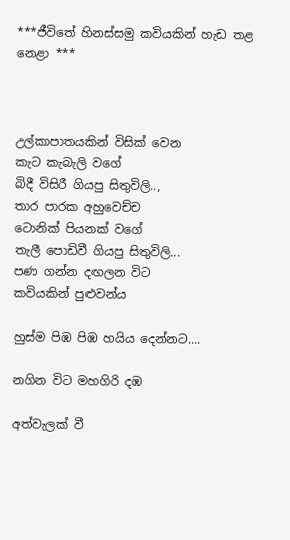***ජීවිතේ හිනස්සමු කවියකින් හැඩ තළ නෙළා ***



උල්කාපාතයකින් විසික් වෙන
කැට කැබැලි වගේ
බිදී විසිරී ගියපු සිතුවිලි..,
තාර පාරක අහුවෙච්ච
ටොනික් පියනක් වගේ
තැලී පොඩිවී ගියපු සිතුවිලි...
පණ ගන්න දඟලන විට
කවියකින් පුළුවන්ය

හුස්ම පිඹ පිඹ හයිය දෙන්නට....

නගින විට මහගිරි දඹ

අත්වැලක් වී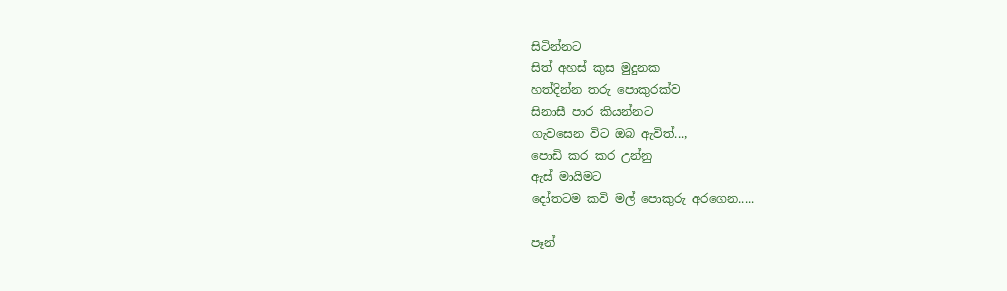සිටින්නට
සිත් අහස් කුස මුදුනක
හත්දින්න තරු පොකුරක්ව
සිනාසී පාර කියන්නට
ගැවසෙන විට ඔබ ඇවිත්...,
පොඩි කර කර උන්නු
ඇස් මායිමට
දෝතටම කවි මල් පොකුරු අරගෙන.....

පෑන්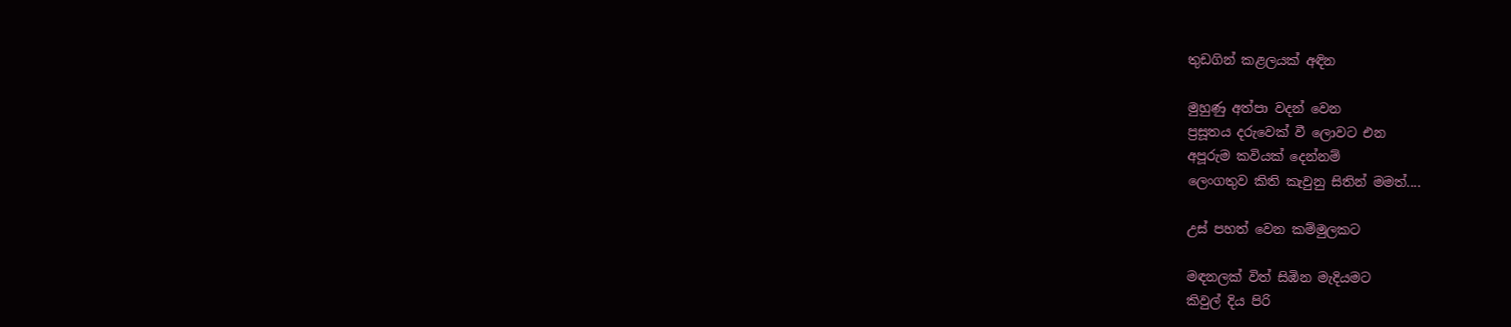තුඩගින් කළලයක් අඳින

මුහුණු අත්පා වදන් වෙන
ප්‍රසූතය දරුවෙක් වී ලොවට එන
අපූරුම කවියක් දෙන්නම්
ලෙංගතුව කිති කැවුනු සිතින් මමත්....

උස් පහත් වෙන කම්මුලකට

මඳනලක් විත් සිඹින මැදියමට
කිවුල් දිය පිරි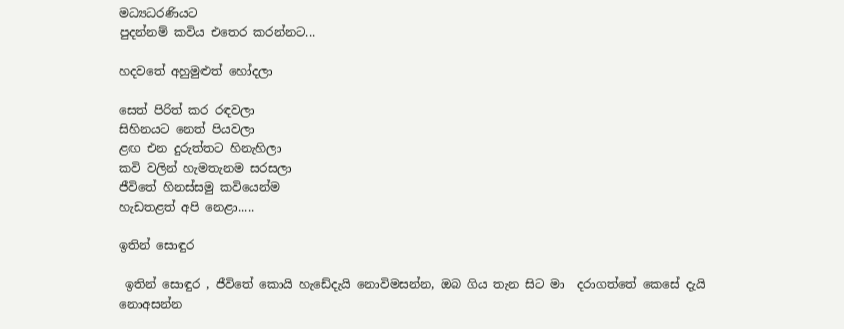මධ්‍යධරණියට
පුදන්නම් කවිය එතෙර කරන්නට...

හදවතේ අහුමුළුත් හෝදලා

සෙත් පිරිත් කර රඳවලා
සිහිනයට නෙත් පියවලා
ළඟ එන දුරුත්තට හිනැහිලා
කවි වලින් හැමතැනම සරසලා
ජීවිතේ හිනස්සමු කවියෙන්ම
හැඩතළත් අපි නෙළා.....

ඉතින් සොඳුර

 ඉතින් සොඳුර , ජීවිතේ කොයි හැඩේදැයි නොවිමසන්න, ඔබ ගිය තැන සිට මා  දරාගත්තේ කෙසේ දැයි නොඅසන්න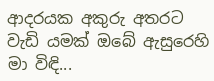ආදරයක අකුරු අතරට වැඩි යමක් ඔබේ ඇසුරෙහි මා විඳි...